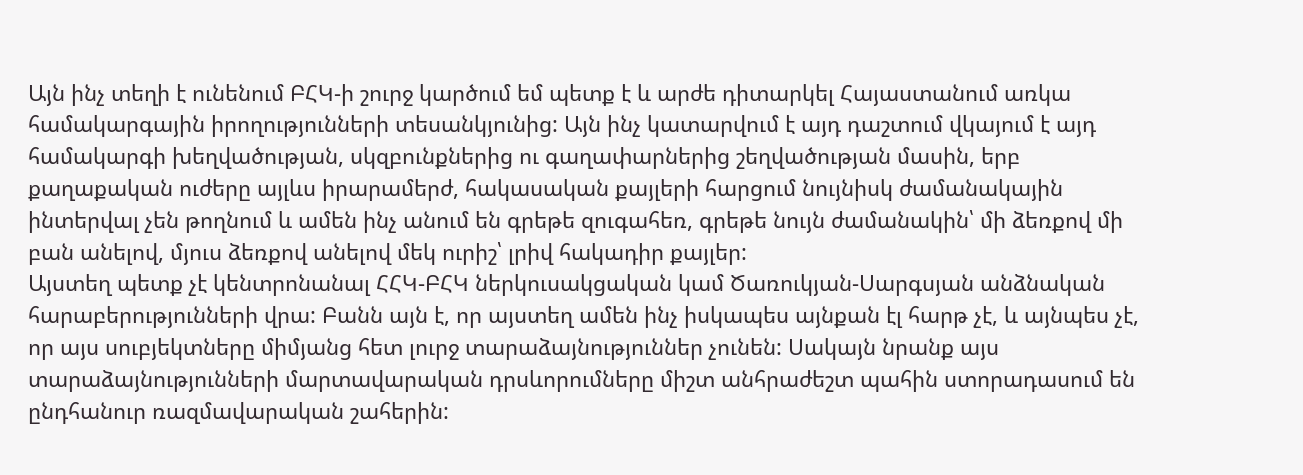Այն ինչ տեղի է ունենում ԲՀԿ-ի շուրջ կարծում եմ պետք է և արժե դիտարկել Հայաստանում առկա համակարգային իրողությունների տեսանկյունից: Այն ինչ կատարվում է այդ դաշտում վկայում է այդ համակարգի խեղվածության, սկզբունքներից ու գաղափարներից շեղվածության մասին, երբ քաղաքական ուժերը այլևս իրարամերժ, հակասական քայլերի հարցում նույնիսկ ժամանակային ինտերվալ չեն թողնում և ամեն ինչ անում են գրեթե զուգահեռ, գրեթե նույն ժամանակին՝ մի ձեռքով մի բան անելով, մյուս ձեռքով անելով մեկ ուրիշ՝ լրիվ հակադիր քայլեր:
Այստեղ պետք չէ կենտրոնանալ ՀՀԿ-ԲՀԿ ներկուսակցական կամ Ծառուկյան-Սարգսյան անձնական հարաբերությունների վրա: Բանն այն է, որ այստեղ ամեն ինչ իսկապես այնքան էլ հարթ չէ, և այնպես չէ, որ այս սուբյեկտները միմյանց հետ լուրջ տարաձայնություններ չունեն: Սակայն նրանք այս տարաձայնությունների մարտավարական դրսևորումները միշտ անհրաժեշտ պահին ստորադասում են ընդհանուր ռազմավարական շահերին: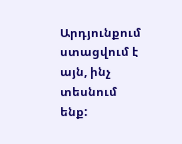Արդյունքում ստացվում է այն, ինչ տեսնում ենք: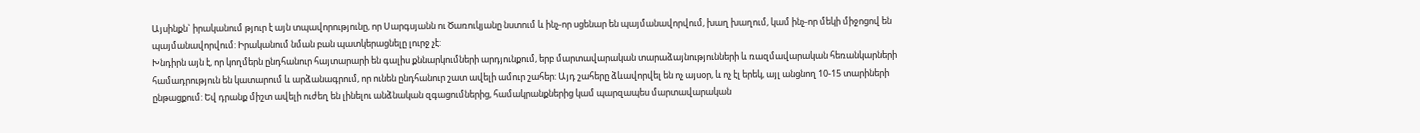Այսինքն` իրականում թյուր է այն տպավորությունը, որ Սարգսյանն ու Ծառուկյանը նստում և ինչ-որ սցենար են պայմանավորվում, խաղ խաղում, կամ ինչ-որ մեկի միջոցով են պայմանավորվում: Իրականում նման բան պատկերացնելը լուրջ չէ:
Խնդիրն այն է, որ կողմերն ընդհանուր հայտարարի են գալիս քննարկումների արդյունքում, երբ մարտավարական տարաձայնությունների և ռազմավարական հեռանկարների համադրություն են կատարում և արձանագրում, որ ունեն ընդհանուր շատ ավելի ամուր շահեր: Այդ շահերը ձևավորվել են ոչ այսօր, և ոչ էլ երեկ, այլ անցնող 10-15 տարիների ընթացքում: Եվ դրանք միշտ ավելի ուժեղ են լինելու անձնական զգացումներից, համակրանքներից կամ պարզապես մարտավարական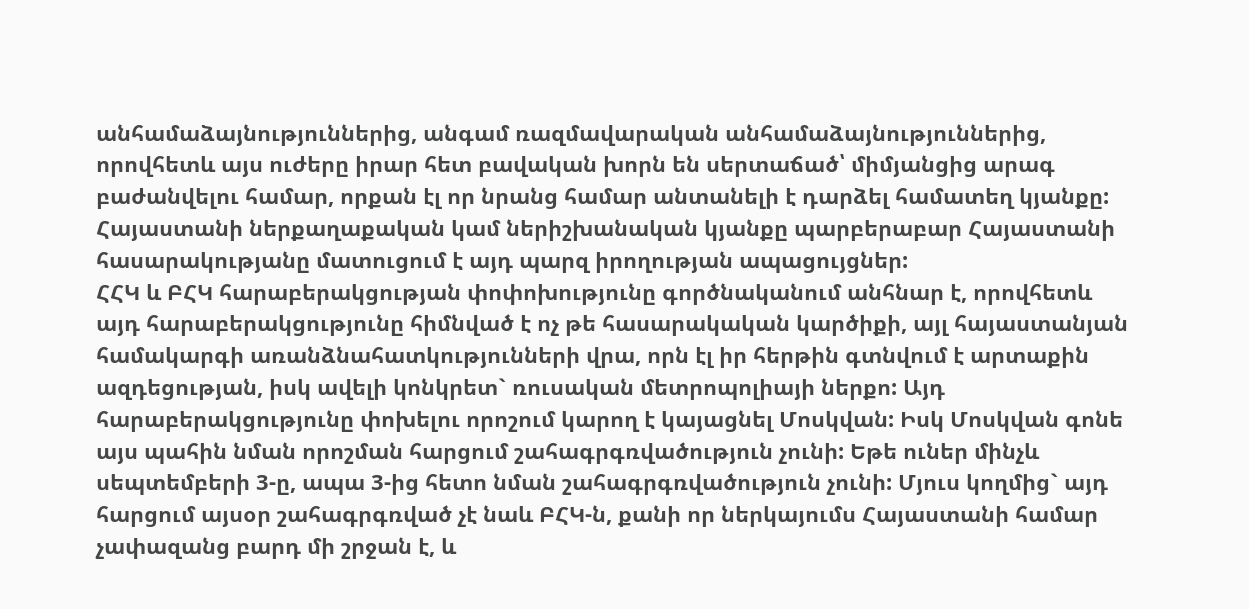անհամաձայնություններից, անգամ ռազմավարական անհամաձայնություններից, որովհետև այս ուժերը իրար հետ բավական խորն են սերտաճած՝ միմյանցից արագ բաժանվելու համար, որքան էլ որ նրանց համար անտանելի է դարձել համատեղ կյանքը: Հայաստանի ներքաղաքական կամ ներիշխանական կյանքը պարբերաբար Հայաստանի հասարակությանը մատուցում է այդ պարզ իրողության ապացույցներ:
ՀՀԿ և ԲՀԿ հարաբերակցության փոփոխությունը գործնականում անհնար է, որովհետև այդ հարաբերակցությունը հիմնված է ոչ թե հասարակական կարծիքի, այլ հայաստանյան համակարգի առանձնահատկությունների վրա, որն էլ իր հերթին գտնվում է արտաքին ազդեցության, իսկ ավելի կոնկրետ` ռուսական մետրոպոլիայի ներքո: Այդ հարաբերակցությունը փոխելու որոշում կարող է կայացնել Մոսկվան: Իսկ Մոսկվան գոնե այս պահին նման որոշման հարցում շահագրգռվածություն չունի: Եթե ուներ մինչև սեպտեմբերի 3-ը, ապա 3-ից հետո նման շահագրգռվածություն չունի: Մյուս կողմից` այդ հարցում այսօր շահագրգռված չէ նաև ԲՀԿ-ն, քանի որ ներկայումս Հայաստանի համար չափազանց բարդ մի շրջան է, և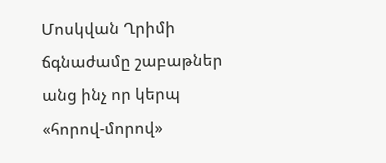Մոսկվան Ղրիմի ճգնաժամը շաբաթներ անց ինչ որ կերպ «հորով-մորով»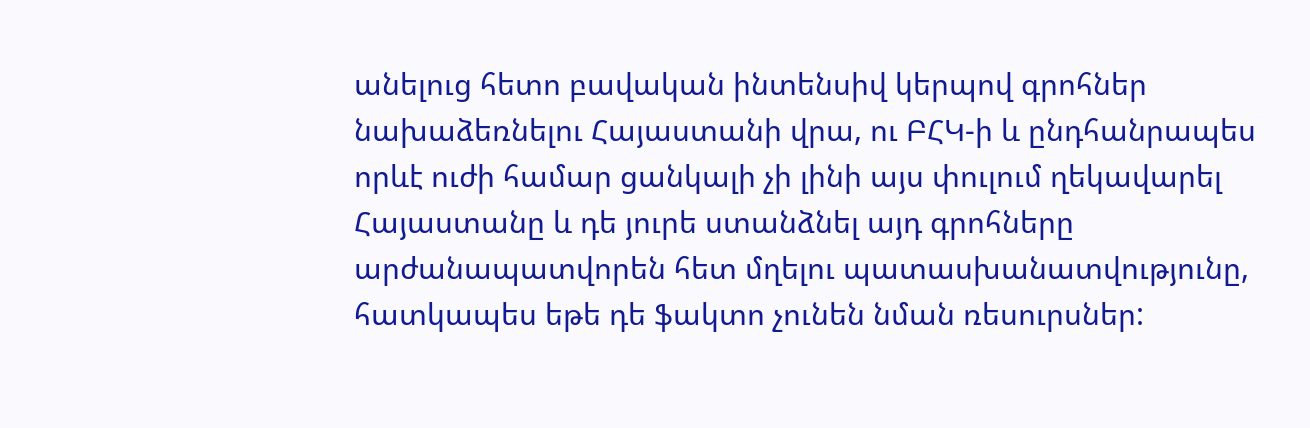անելուց հետո բավական ինտենսիվ կերպով գրոհներ նախաձեռնելու Հայաստանի վրա, ու ԲՀԿ-ի և ընդհանրապես որևէ ուժի համար ցանկալի չի լինի այս փուլում ղեկավարել Հայաստանը և դե յուրե ստանձնել այդ գրոհները արժանապատվորեն հետ մղելու պատասխանատվությունը, հատկապես եթե դե ֆակտո չունեն նման ռեսուրսներ: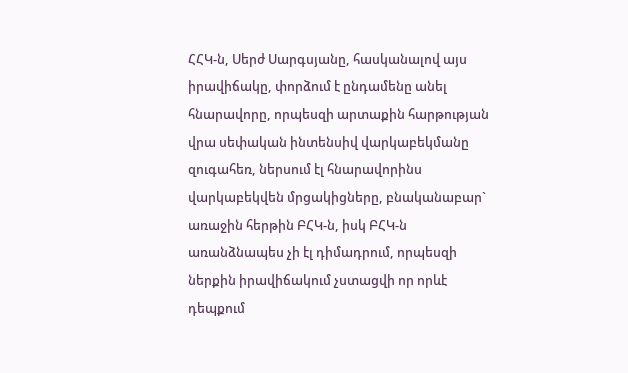ՀՀԿ-ն, Սերժ Սարգսյանը, հասկանալով այս իրավիճակը, փորձում է ընդամենը անել հնարավորը, որպեսզի արտաքին հարթության վրա սեփական ինտենսիվ վարկաբեկմանը զուգահեռ, ներսում էլ հնարավորինս վարկաբեկվեն մրցակիցները, բնականաբար` առաջին հերթին ԲՀԿ-ն, իսկ ԲՀԿ-ն առանձնապես չի էլ դիմադրում, որպեսզի ներքին իրավիճակում չստացվի որ որևէ դեպքում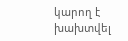կարող է խախտվել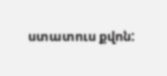ստատուս քվոն: